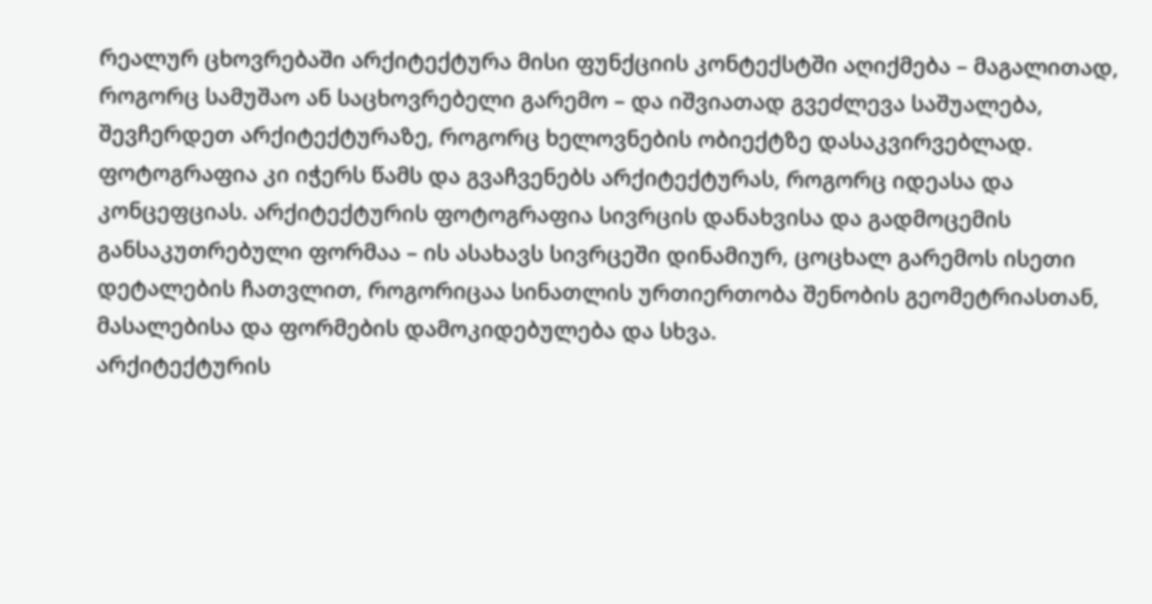რეალურ ცხოვრებაში არქიტექტურა მისი ფუნქციის კონტექსტში აღიქმება – მაგალითად, როგორც სამუშაო ან საცხოვრებელი გარემო – და იშვიათად გვეძლევა საშუალება, შევჩერდეთ არქიტექტურაზე, როგორც ხელოვნების ობიექტზე დასაკვირვებლად. ფოტოგრაფია კი იჭერს წამს და გვაჩვენებს არქიტექტურას, როგორც იდეასა და კონცეფციას. არქიტექტურის ფოტოგრაფია სივრცის დანახვისა და გადმოცემის განსაკუთრებული ფორმაა – ის ასახავს სივრცეში დინამიურ, ცოცხალ გარემოს ისეთი დეტალების ჩათვლით, როგორიცაა სინათლის ურთიერთობა შენობის გეომეტრიასთან, მასალებისა და ფორმების დამოკიდებულება და სხვა.
არქიტექტურის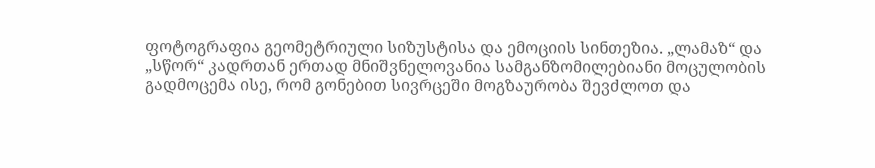ფოტოგრაფია გეომეტრიული სიზუსტისა და ემოციის სინთეზია. „ლამაზ“ და „სწორ“ კადრთან ერთად მნიშვნელოვანია სამგანზომილებიანი მოცულობის გადმოცემა ისე, რომ გონებით სივრცეში მოგზაურობა შევძლოთ და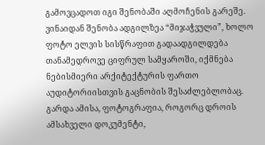გამოვცადოთ იგი შენობაში აღმოჩენის გარეშე. ვინაიდან შენობა ადგილზეა “მიჯაჭვული”, ხოლო ფოტო ელვის სისწრაფით გადაადგილდება თანამედროვე ციფრულ სამყაროში, იქმნება ნებისმიერი არქიტექტურის ფართო აუდიტორიისთვის გაცნობის შესაძლებლობაც. გარდა ამისა, ფოტოგრაფია, როგორც დროის ამსახველი დოკუმენტი,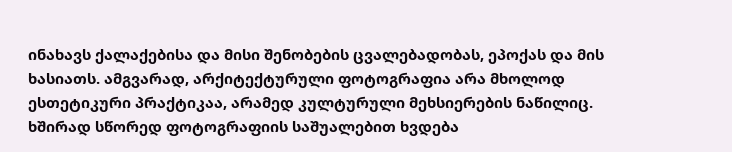ინახავს ქალაქებისა და მისი შენობების ცვალებადობას, ეპოქას და მის ხასიათს. ამგვარად, არქიტექტურული ფოტოგრაფია არა მხოლოდ ესთეტიკური პრაქტიკაა, არამედ კულტურული მეხსიერების ნაწილიც.
ხშირად სწორედ ფოტოგრაფიის საშუალებით ხვდება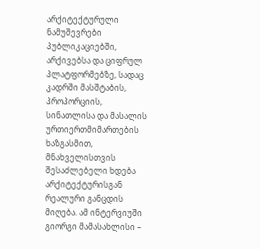არქიტექტურული ნამუშევრები პუბლიკაციებში, არქივებსა და ციფრულ პლატფორმებზე, სადაც კადრში მასშტაბის, პროპორციის, სინათლისა და მასალის ურთიერთმიმართების ხაზგასმით, მნახველისთვის შესაძლებელი ხდება არქიტექტურისგან რეალური განცდის მიღება. ამ ინტერვიუში გიორგი მამასახლისი –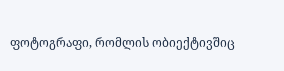ფოტოგრაფი, რომლის ობიექტივშიც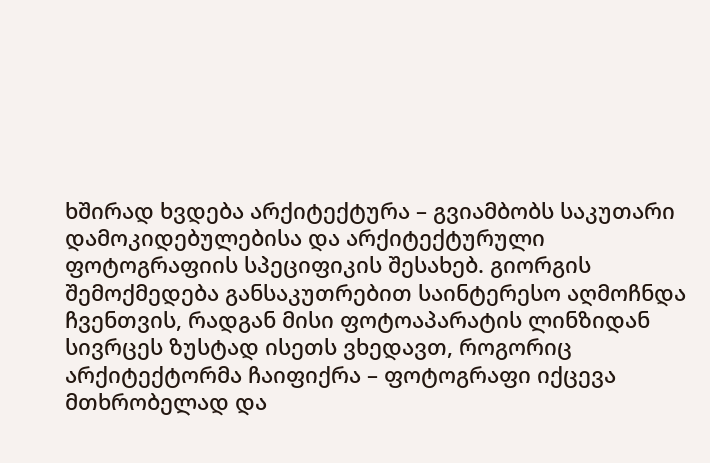ხშირად ხვდება არქიტექტურა – გვიამბობს საკუთარი დამოკიდებულებისა და არქიტექტურული ფოტოგრაფიის სპეციფიკის შესახებ. გიორგის შემოქმედება განსაკუთრებით საინტერესო აღმოჩნდა ჩვენთვის, რადგან მისი ფოტოაპარატის ლინზიდან სივრცეს ზუსტად ისეთს ვხედავთ, როგორიც არქიტექტორმა ჩაიფიქრა – ფოტოგრაფი იქცევა მთხრობელად და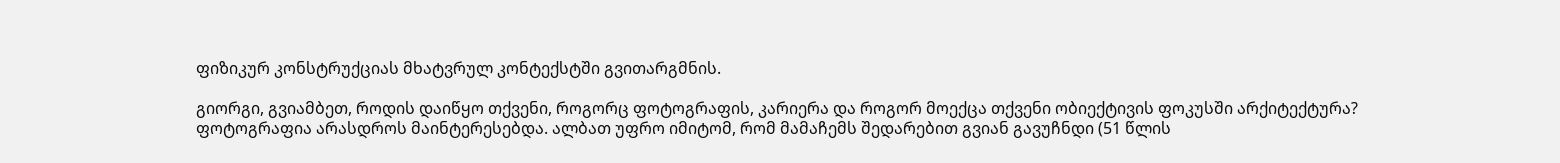ფიზიკურ კონსტრუქციას მხატვრულ კონტექსტში გვითარგმნის.

გიორგი, გვიამბეთ, როდის დაიწყო თქვენი, როგორც ფოტოგრაფის, კარიერა და როგორ მოექცა თქვენი ობიექტივის ფოკუსში არქიტექტურა?
ფოტოგრაფია არასდროს მაინტერესებდა. ალბათ უფრო იმიტომ, რომ მამაჩემს შედარებით გვიან გავუჩნდი (51 წლის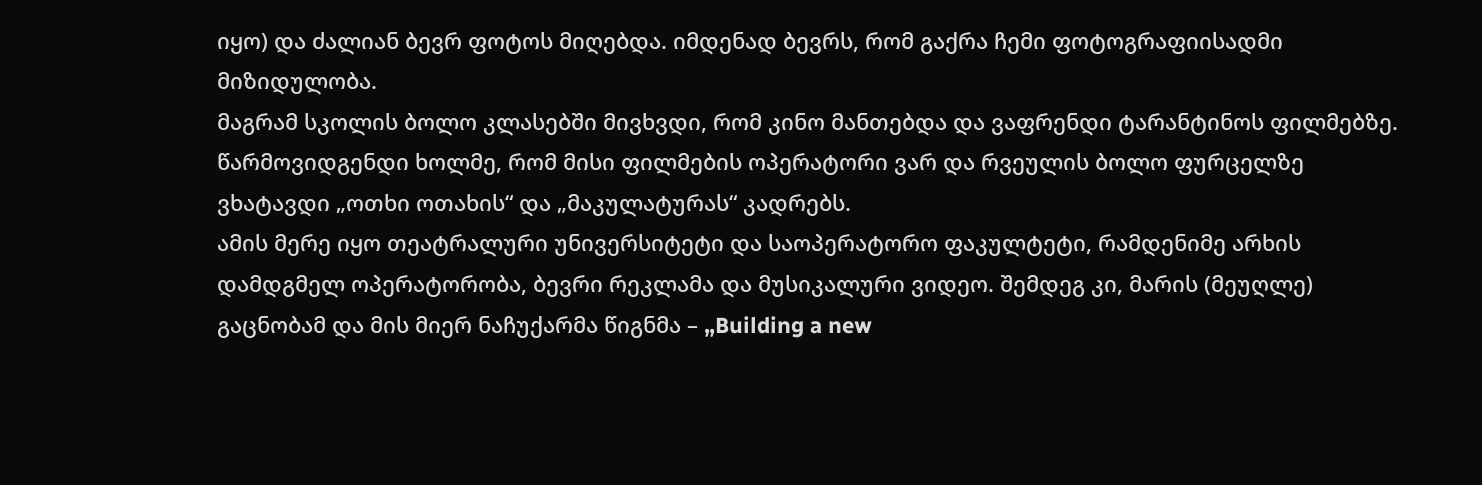იყო) და ძალიან ბევრ ფოტოს მიღებდა. იმდენად ბევრს, რომ გაქრა ჩემი ფოტოგრაფიისადმი მიზიდულობა.
მაგრამ სკოლის ბოლო კლასებში მივხვდი, რომ კინო მანთებდა და ვაფრენდი ტარანტინოს ფილმებზე. წარმოვიდგენდი ხოლმე, რომ მისი ფილმების ოპერატორი ვარ და რვეულის ბოლო ფურცელზე ვხატავდი „ოთხი ოთახის“ და „მაკულატურას“ კადრებს.
ამის მერე იყო თეატრალური უნივერსიტეტი და საოპერატორო ფაკულტეტი, რამდენიმე არხის დამდგმელ ოპერატორობა, ბევრი რეკლამა და მუსიკალური ვიდეო. შემდეგ კი, მარის (მეუღლე) გაცნობამ და მის მიერ ნაჩუქარმა წიგნმა – „Building a new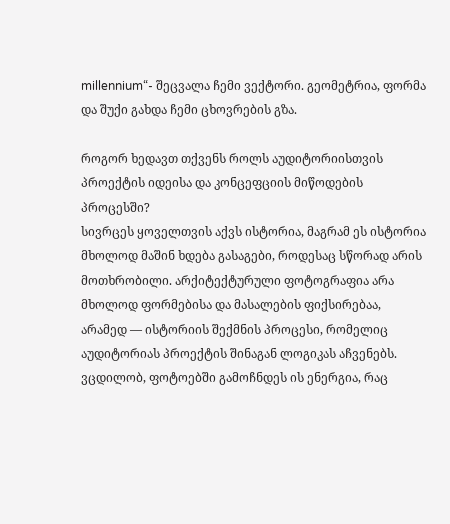millennium“- შეცვალა ჩემი ვექტორი. გეომეტრია, ფორმა და შუქი გახდა ჩემი ცხოვრების გზა.

როგორ ხედავთ თქვენს როლს აუდიტორიისთვის პროექტის იდეისა და კონცეფციის მიწოდების პროცესში?
სივრცეს ყოველთვის აქვს ისტორია, მაგრამ ეს ისტორია მხოლოდ მაშინ ხდება გასაგები, როდესაც სწორად არის მოთხრობილი. არქიტექტურული ფოტოგრაფია არა მხოლოდ ფორმებისა და მასალების ფიქსირებაა, არამედ — ისტორიის შექმნის პროცესი, რომელიც აუდიტორიას პროექტის შინაგან ლოგიკას აჩვენებს.
ვცდილობ, ფოტოებში გამოჩნდეს ის ენერგია, რაც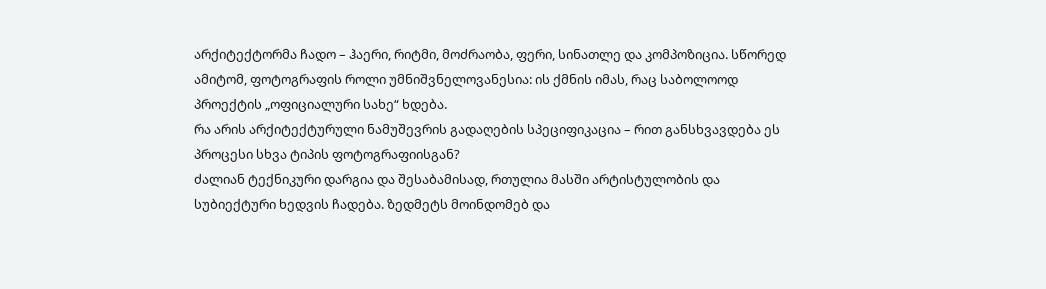არქიტექტორმა ჩადო – ჰაერი, რიტმი, მოძრაობა, ფერი, სინათლე და კომპოზიცია. სწორედ ამიტომ, ფოტოგრაფის როლი უმნიშვნელოვანესია: ის ქმნის იმას, რაც საბოლოოდ პროექტის „ოფიციალური სახე“ ხდება.
რა არის არქიტექტურული ნამუშევრის გადაღების სპეციფიკაცია – რით განსხვავდება ეს პროცესი სხვა ტიპის ფოტოგრაფიისგან?
ძალიან ტექნიკური დარგია და შესაბამისად, რთულია მასში არტისტულობის და სუბიექტური ხედვის ჩადება. ზედმეტს მოინდომებ და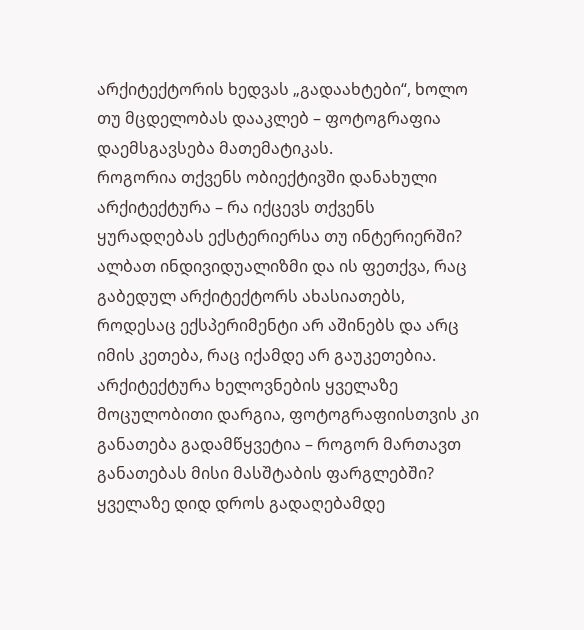არქიტექტორის ხედვას „გადაახტები“, ხოლო თუ მცდელობას დააკლებ – ფოტოგრაფია დაემსგავსება მათემატიკას.
როგორია თქვენს ობიექტივში დანახული არქიტექტურა – რა იქცევს თქვენს ყურადღებას ექსტერიერსა თუ ინტერიერში?
ალბათ ინდივიდუალიზმი და ის ფეთქვა, რაც გაბედულ არქიტექტორს ახასიათებს, როდესაც ექსპერიმენტი არ აშინებს და არც იმის კეთება, რაც იქამდე არ გაუკეთებია.
არქიტექტურა ხელოვნების ყველაზე მოცულობითი დარგია, ფოტოგრაფიისთვის კი განათება გადამწყვეტია – როგორ მართავთ განათებას მისი მასშტაბის ფარგლებში?
ყველაზე დიდ დროს გადაღებამდე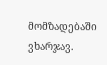მომზადებაში ვხარჯავ.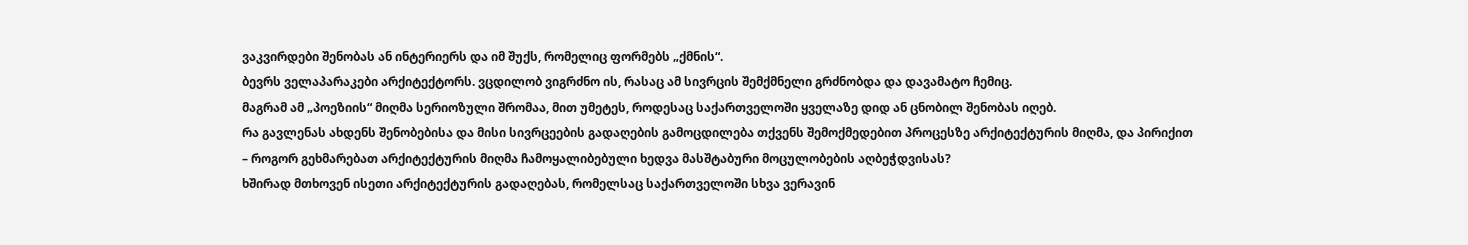ვაკვირდები შენობას ან ინტერიერს და იმ შუქს, რომელიც ფორმებს „ქმნის“.
ბევრს ველაპარაკები არქიტექტორს. ვცდილობ ვიგრძნო ის, რასაც ამ სივრცის შემქმნელი გრძნობდა და დავამატო ჩემიც.
მაგრამ ამ „პოეზიის“ მიღმა სერიოზული შრომაა, მით უმეტეს, როდესაც საქართველოში ყველაზე დიდ ან ცნობილ შენობას იღებ.
რა გავლენას ახდენს შენობებისა და მისი სივრცეების გადაღების გამოცდილება თქვენს შემოქმედებით პროცესზე არქიტექტურის მიღმა, და პირიქით – როგორ გეხმარებათ არქიტექტურის მიღმა ჩამოყალიბებული ხედვა მასშტაბური მოცულობების აღბეჭდვისას?
ხშირად მთხოვენ ისეთი არქიტექტურის გადაღებას, რომელსაც საქართველოში სხვა ვერავინ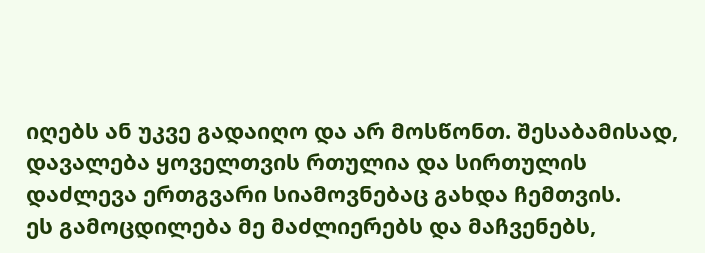იღებს ან უკვე გადაიღო და არ მოსწონთ. შესაბამისად, დავალება ყოველთვის რთულია და სირთულის დაძლევა ერთგვარი სიამოვნებაც გახდა ჩემთვის.
ეს გამოცდილება მე მაძლიერებს და მაჩვენებს,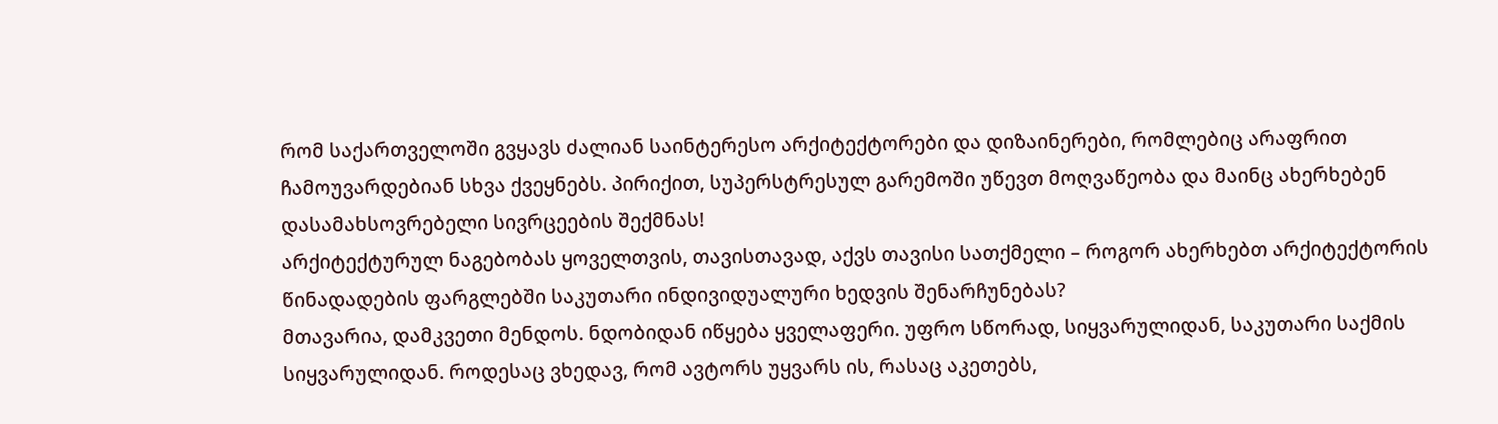რომ საქართველოში გვყავს ძალიან საინტერესო არქიტექტორები და დიზაინერები, რომლებიც არაფრით ჩამოუვარდებიან სხვა ქვეყნებს. პირიქით, სუპერსტრესულ გარემოში უწევთ მოღვაწეობა და მაინც ახერხებენ დასამახსოვრებელი სივრცეების შექმნას!
არქიტექტურულ ნაგებობას ყოველთვის, თავისთავად, აქვს თავისი სათქმელი – როგორ ახერხებთ არქიტექტორის წინადადების ფარგლებში საკუთარი ინდივიდუალური ხედვის შენარჩუნებას?
მთავარია, დამკვეთი მენდოს. ნდობიდან იწყება ყველაფერი. უფრო სწორად, სიყვარულიდან, საკუთარი საქმის სიყვარულიდან. როდესაც ვხედავ, რომ ავტორს უყვარს ის, რასაც აკეთებს,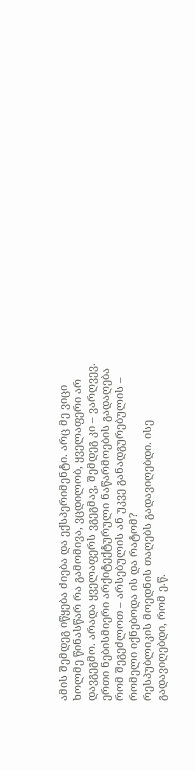ამის შემდეგ იწყება ძიება და ექსპერიმენტი. არც მე ვიცი ხოლმე წინასწარ რა გამომივა, ვცდილობ, ყველაფერი არ დავგეგმო. არადა ყველაფერს ვგეგმავ, შემდეგ კი – ვარღვევ.
ერთი ნებისმიერი არქიტექტურული ნაწარმოების გადაღება რომ შეგეძლოთ – არსებულის ან უკვე განადგურებულის – რომელი იქნებოდა ის და რატომ?
რესპუბლიკის მოედნის თაღებს გადავიღებდი. ისე გადავიღებდი, რომ ე.წ.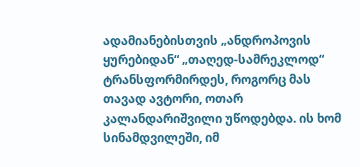ადამიანებისთვის „ანდროპოვის ყურებიდან“ „თაღედ-სამრეკლოდ“ ტრანსფორმირდეს, როგორც მას თავად ავტორი, ოთარ კალანდარიშვილი უწოდებდა. ის ხომ სინამდვილეში, იმ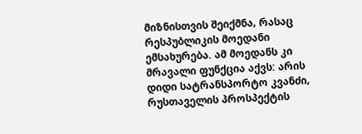მიზნისთვის შეიქმნა, რასაც რესპუბლიკის მოედანი ემსახურება. ამ მოედანს კი მრავალი ფუნქცია აქვს: არის დიდი სატრანსპორტო კვანძი, რუსთაველის პროსპექტის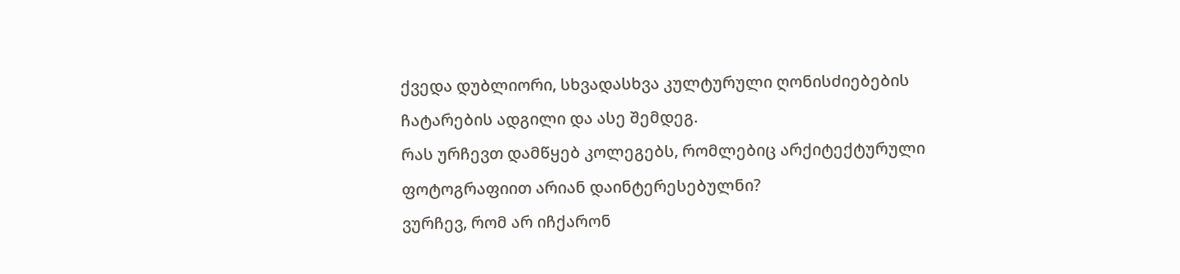ქვედა დუბლიორი, სხვადასხვა კულტურული ღონისძიებების ჩატარების ადგილი და ასე შემდეგ.
რას ურჩევთ დამწყებ კოლეგებს, რომლებიც არქიტექტურული ფოტოგრაფიით არიან დაინტერესებულნი?
ვურჩევ, რომ არ იჩქარონ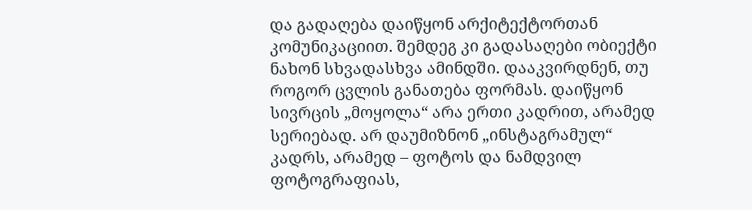და გადაღება დაიწყონ არქიტექტორთან კომუნიკაციით. შემდეგ კი გადასაღები ობიექტი ნახონ სხვადასხვა ამინდში. დააკვირდნენ, თუ როგორ ცვლის განათება ფორმას. დაიწყონ სივრცის „მოყოლა“ არა ერთი კადრით, არამედ სერიებად. არ დაუმიზნონ „ინსტაგრამულ“ კადრს, არამედ – ფოტოს და ნამდვილ ფოტოგრაფიას,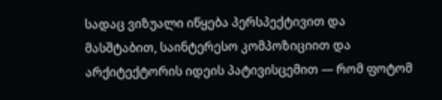სადაც ვიზუალი იწყება პერსპექტივით და მასშტაბით, საინტერესო კომპოზიციით და არქიტექტორის იდეის პატივისცემით — რომ ფოტომ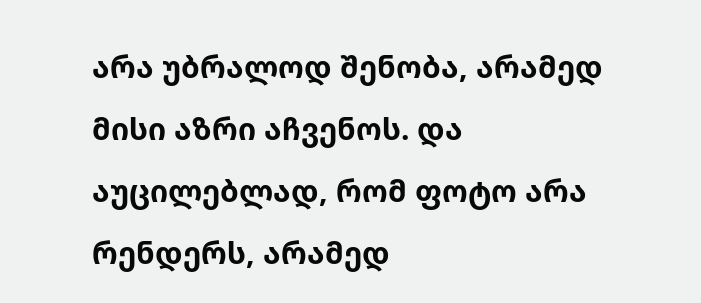არა უბრალოდ შენობა, არამედ მისი აზრი აჩვენოს. და აუცილებლად, რომ ფოტო არა რენდერს, არამედ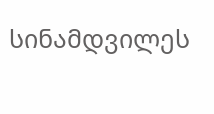სინამდვილეს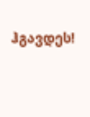ჰგავდეს!